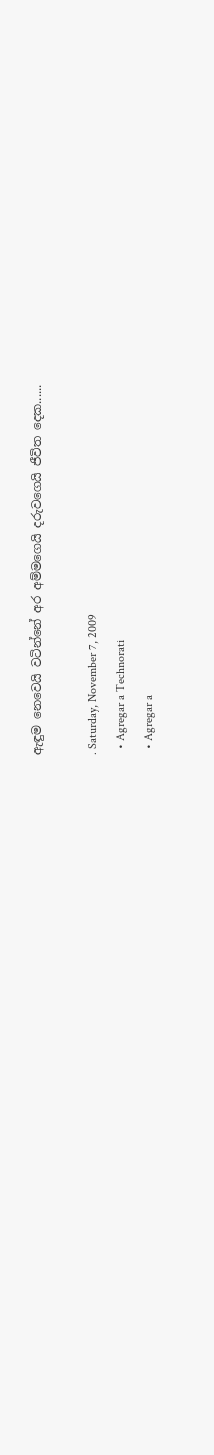ඇඳුම නෙවෙයි වටින්නේ අර අම්මගෙයි දරුවගෙයි ජීවිත දෙක......

. Saturday, November 7, 2009
  • Agregar a Technorati
  • Agregar a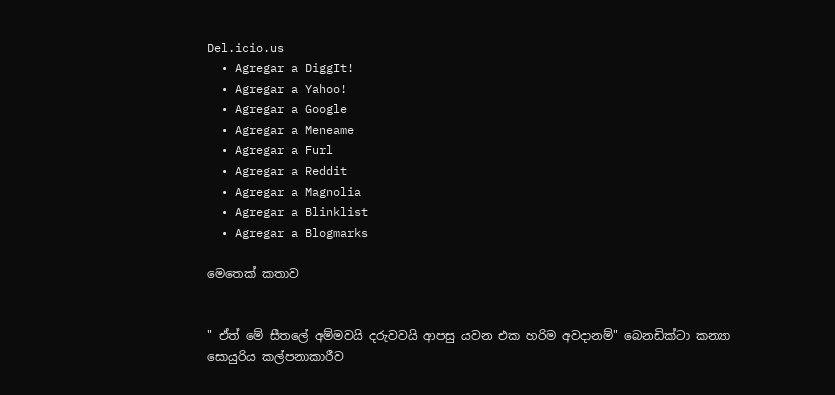Del.icio.us
  • Agregar a DiggIt!
  • Agregar a Yahoo!
  • Agregar a Google
  • Agregar a Meneame
  • Agregar a Furl
  • Agregar a Reddit
  • Agregar a Magnolia
  • Agregar a Blinklist
  • Agregar a Blogmarks

මෙතෙක් කතාව


" ඒත් මේ සීතලේ අම්මවයි දරුවවයි ආපසු යවන එක හරිම අවදානම්" බෙනඩික්ටා කන්‍යා සොයුරිය කල්පනාකාරීව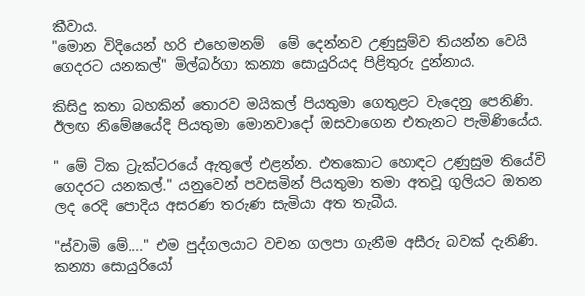කීවාය.
"මොන විදියෙන් හරි එහෙමනම්  මේ දෙන්නව උණුසුම්ව තියන්න වෙයි ගෙදරට යනකල්" මිල්බර්ගා කන්‍යා සොයුරියද පිළිතුරු දුන්නාය.

කිසිදු කතා බහකින් තොරව මයිකල් පියතුමා ගෙතුළට වැදෙනු පෙනිණි. ඊලඟ නිමේෂයේදි පියතුමා මොනවාදෝ ඔසවාගෙන එතැනට පැමිණියේය.

" මේ ටික ට්‍රැක්ටරයේ ඇතුලේ එළන්න. එතකොට හොඳට උණුසුම තියේවි ගෙදරට යනකල්." යනුවෙන් පවසමින් පියතුමා තමා අතවූ ගුලියට ඔතන ලද රෙදි පොදිය අසරණ තරුණ සැමියා අත තැබීය.

"ස්වාමි මේ...." එම පුද්ගලයාට වචන ගලපා ගැනීම අසීරු බවක් දැනිණි. කන්‍යා සොයුරියෝ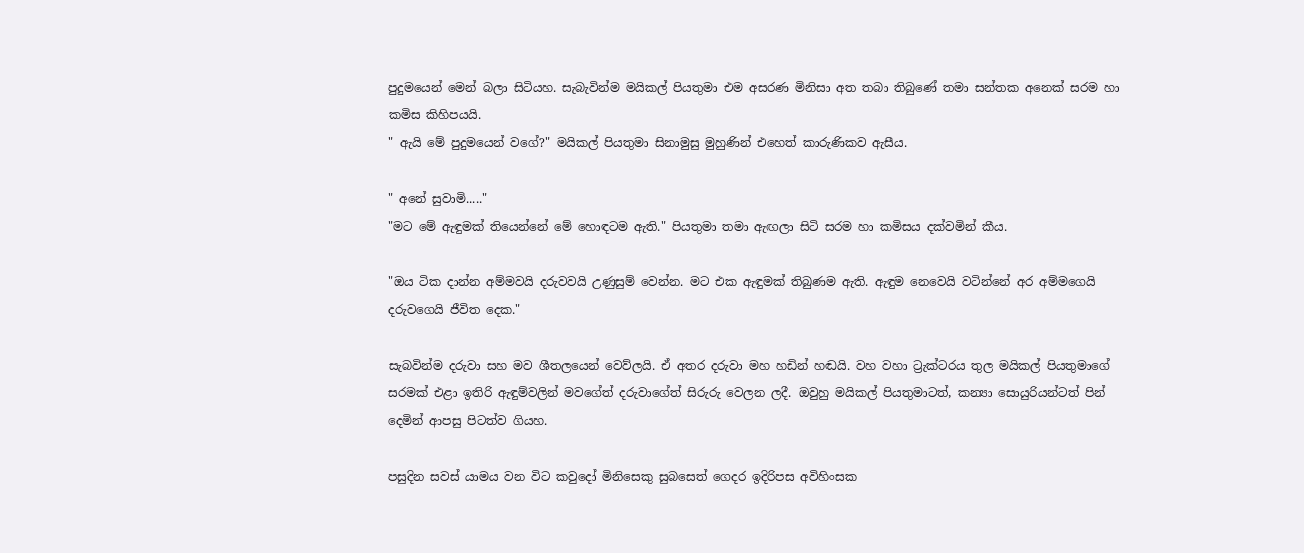පුදුමයෙන් මෙන් බලා සිටියහ. සැබැවින්ම මයිකල් පියතුමා එම අසරණ මිනිසා අත තබා තිබුණේ තමා සන්තක අනෙක් සරම හා කමිස කිහිපයයි.
" ඇයි මේ පුදුමයෙන් වගේ?" මයිකල් පියතුමා සිනාමුසු මුහුණින් එහෙත් කාරුණිකව ඇසීය.

" අනේ සුවාමි....."
"මට මේ ඇඳුමක් තියෙන්නේ මේ හොඳටම ඇති." පියතුමා තමා ඇඟලා සිටි සරම හා කමිසය දක්වමින් කීය.

"ඔය ටික දාන්න අම්මවයි දරුවවයි උණුසුම් වෙන්න. මට එක ඇඳුමක් තිබුණම ඇති. ඇඳුම නෙවෙයි වටින්නේ අර අම්මගෙයි දරුවගෙයි ජීවිත දෙක."

සැබවින්ම දරුවා සහ මව ශීතලයෙන් වෙව්ලයි. ඒ අතර දරුවා මහ හඩින් හඬයි. වහ වහා ට්‍රැක්ටරය තුල මයිකල් පියතුමාගේ සරමක් එළා ඉතිරි ඇඳුම්වලින් මවගේත් දරුවාගේත් සිරුරු වෙලන ලදී. ඔවුහු මයිකල් පියතුමාටත්, කන්‍යා සොයුරියන්ටත් පින් දෙමින් ආපසු පිටත්ව ගියහ.

පසුදින සවස් යාමය වන විට කවුදෝ මිනිසෙකු සුබසෙත් ගෙදර ඉදිරිපස අවිහිංසක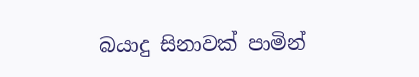බයාදු සිනාවක් පාමින්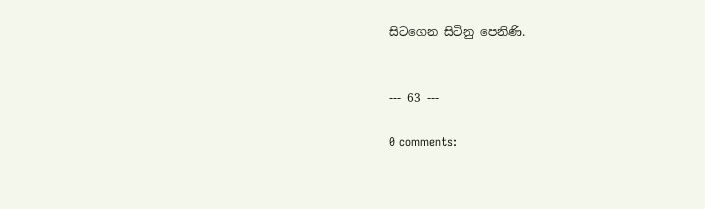සිටගෙන සිටිනු පෙනිණි.


--- 63 ---

0 comments: